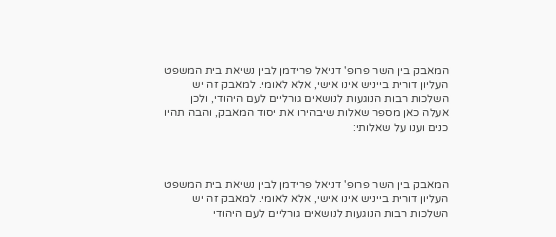המאבק בין השר פרופ' דניאל פרידמן לבין נשיאת בית המשפט העליון דורית בייניש אינו אישי, אלא לאומי. למאבק זה יש השלכות רבות הנוגעות לנושאים גורליים לעם היהודי, ולכן אעלה כאן מספר שאלות שיבהירו את יסוד המאבק, והבה תהיו כנים וענו על שאלותי:



המאבק בין השר פרופ' דניאל פרידמן לבין נשיאת בית המשפט העליון דורית בייניש אינו אישי, אלא לאומי. למאבק זה יש השלכות רבות הנוגעות לנושאים גורליים לעם היהודי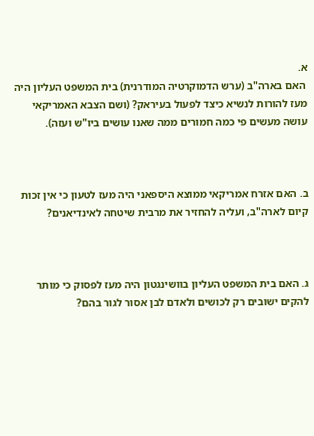א.
 האם בארה"ב (ערש הדמוקרטיה המודרנית) בית המשפט העליון היה מעז להורות לנשיא כיצד לפעול בעיראק? (ושם הצבא האמריקאי עושה מעשים פי כמה חמורים ממה שאנו עושים ביו"ש ועזה).



ב. האם אזרח אמריקאי ממוצא היספאני היה מעז לטעון כי אין זכות קיום לארה"ב, ועליה להחזיר את מרבית שיטחה לאינדיאנים?



ג. האם בית המשפט העליון בוושינגטון היה מעז לפסוק כי מותר להקים ישובים רק לכושים ולאדם לבן אסור לגור בהם?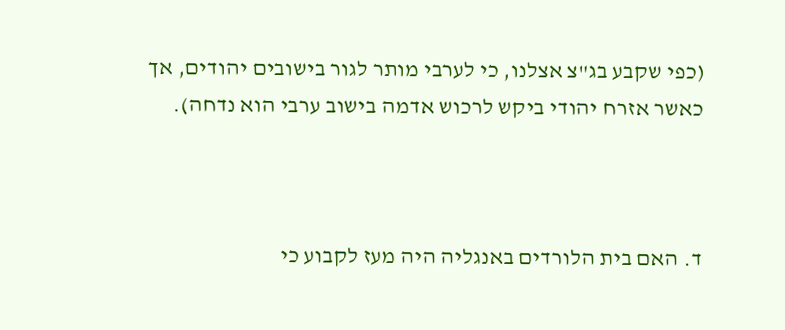(כפי שקבע בג"צ אצלנו, כי לערבי מותר לגור בישובים יהודים, אך כאשר אזרח יהודי ביקש לרכוש אדמה בישוב ערבי הוא נדחה).



ד. האם בית הלורדים באנגליה היה מעז לקבוע כי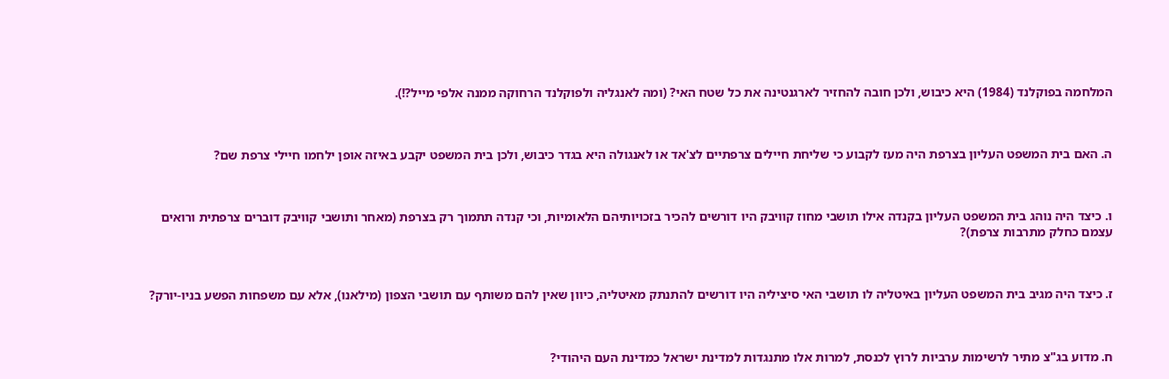המלחמה בפוקלנד (1984) היא כיבוש, ולכן חובה להחזיר לארגנטינה את כל שטח האי? (ומה לאנגליה ולפוקלנד הרחוקה ממנה אלפי מייל?!).



ה. האם בית המשפט העליון בצרפת היה מעז לקבוע כי שליחת חיילים צרפתיים לצ'אד או לאנגולה היא בגדר כיבוש, ולכן בית המשפט יקבע באיזה אופן ילחמו חיילי צרפת שם?



ו. כיצד היה נוהג בית המשפט העליון בקנדה אילו תושבי מחוז קוויבק היו דורשים להכיר בזכויותיהם הלאומיות, וכי קנדה תתמוך רק בצרפת (מאחר ותושבי קוויבק דוברים צרפתית ורואים עצמם כחלק מתרבות צרפת)?



ז. כיצד היה מגיב בית המשפט העליון באיטליה לו תושבי האי סיציליה היו דורשים להתנתק מאיטליה, כיוון שאין להם משותף עם תושבי הצפון (מילאנו), אלא עם משפחות הפשע בניו-יורק?



ח. מדוע בג"צ מתיר לרשימות ערביות לרוץ לכנסת, למרות אלו מתנגדות למדינת ישראל כמדינת העם היהודי?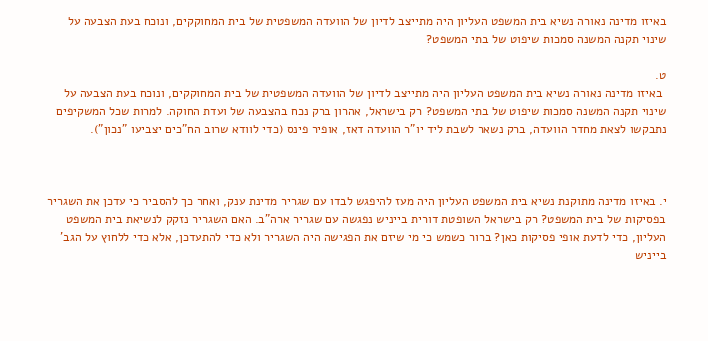באיזו מדינה נאורה נשיא בית המשפט העליון היה מתייצב לדיון של הוועדה המשפטית של בית המחוקקים, ונוכח בעת הצבעה על שינוי תקנה המשנה סמכות שיפוט של בתי המשפט?

ט.
 באיזו מדינה נאורה נשיא בית המשפט העליון היה מתייצב לדיון של הוועדה המשפטית של בית המחוקקים, ונוכח בעת הצבעה על שינוי תקנה המשנה סמכות שיפוט של בתי המשפט? רק בישראל, אהרון ברק נכח בהצבעה של ועדת החוקה. למרות שכל המשקיפים נתבקשו לצאת מחדר הוועדה, ברק נשאר לשבת ליד יו"ר הוועדה דאז, אופיר פינס (כדי לוודא שרוב הח"כים יצביעו "נכון").



י. באיזו מדינה מתוקנת נשיא בית המשפט העליון היה מעז להיפגש לבדו עם שגריר מדינת ענק, ואחר כך להסביר כי עדכן את השגריר בפסיקות של בית המשפט? רק בישראל השופטת דורית בייניש נפגשה עם שגריר ארה"ב. האם השגריר נזקק לנשיאת בית המשפט העליון, כדי לדעת אופי פסיקות כאן? ברור כשמש כי מי שיזם את הפגישה היה השגריר ולא כדי להתעדכן, אלא כדי ללחוץ על הגב' בייניש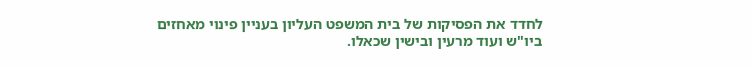לחדד את הפסיקות של בית המשפט העליון בעניין פינוי מאחזים ביו"ש ועוד מרעין ובישין שכאלו.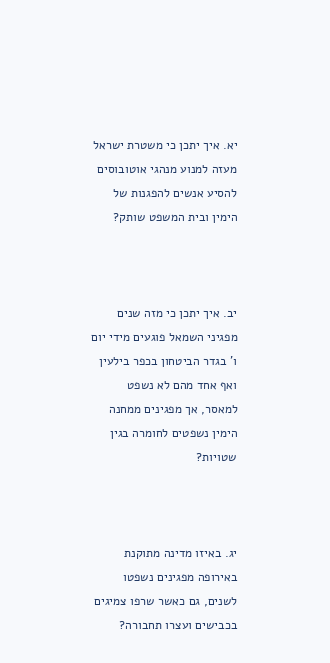יא. איך יתכן כי משטרת ישראל מעזה למנוע מנהגי אוטובוסים להסיע אנשים להפגנות של הימין ובית המשפט שותק?



יב. איך יתכן כי מזה שנים מפגיני השמאל פוגעים מידי יום ו' בגדר הביטחון בכפר בילעין ואף אחד מהם לא נשפט למאסר, אך מפגינים ממחנה הימין נשפטים לחומרה בגין שטויות?



יג. באיזו מדינה מתוקנת באירופה מפגינים נשפטו לשנים, גם כאשר שרפו צמיגים בכבישים ועצרו תחבורה?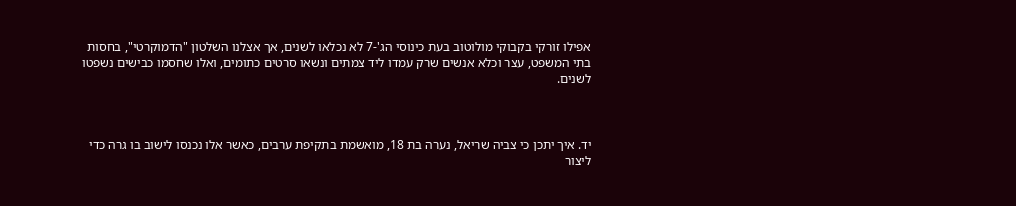אפילו זורקי בקבוקי מולוטוב בעת כינוסי הג'-7 לא נכלאו לשנים, אך אצלנו השלטון "הדמוקרטי", בחסות בתי המשפט, עצר וכלא אנשים שרק עמדו ליד צמתים ונשאו סרטים כתומים, ואלו שחסמו כבישים נשפטו לשנים.



יד. איך יתכן כי צביה שריאל, נערה בת 18, מואשמת בתקיפת ערבים, כאשר אלו נכנסו לישוב בו גרה כדי ליצור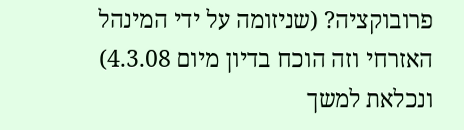פרובוקציה? (שניזומה על ידי המינהל האזרחי וזה הוכח בדיון מיום 4.3.08) ונכלאת למשך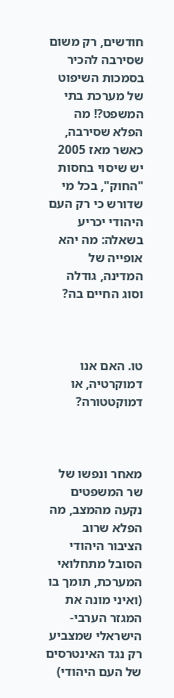חודשים, רק משום שסירבה להכיר בסמכות השיפוט של מערכת בתי המשפט?! מה הפלא שסירבה, כאשר מאז 2005 יש שיסוי בחסות "החוק", בכל מי שדורש כי רק העם היהודי יכריע בשאלה: מה יהא אופייה של המדינה, גודלה וסוג החיים בה?



טו. האם אנו דמוקרטיה, או דמוקטטורה?



מאחר ונפשו של שר המשפטים נקעה מהמצב, מה הפלא שרוב הציבור היהודי הסובל מתחלואי המערכת, תומך בו (ואיני מונה את המגזר הערבי-הישראלי שמצביע רק נגד האינטרסים של העם היהודי)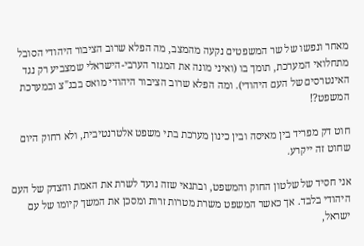מאחר ונפשו של שר המשפטים נקעה מהמצב, מה הפלא שרוב הציבור היהודי הסובל מתחלואי המערכת, תומך בו (ואיני מונה את המגזר הערבי-הישראלי שמצביע רק נגד האינטרסים של העם היהודי). ומה הפלא שרוב הציבור היהודי מואס בבג"צ ובמערכת המשפט?!

חוט דק מפריד בין מאיסה ובין כינון מערכת בתי משפט אלטרנטיבית, ולא רחוק היום שחוט זה ייקרע.

אני חסיד של שלטון החוק והמשפט, ובתנאי שזה נועד לשרת את האמת והצדק של העם היהודי בלבד. אך כאשר המשפט משרת מטרות זרות ומסכן את המשך קיומו של עם ישראל,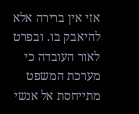אזי אין ברירה אלא להיאבק בו. ובפרט לאור העובדה כי מערכת המשפט מתייחסת אל אנשי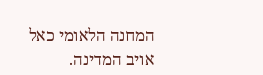המחנה הלאומי כאל אויב המדינה.